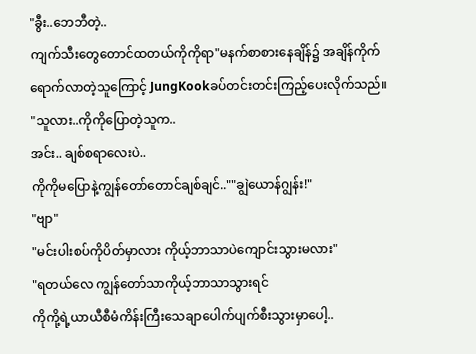"ခွီး..ဘေဘီတဲ့..
ကျက်သီးတွေတောင်ထတယ်ကိုကိုရာ"မနက်စာစားနေချိန်၌ အချိန်ကိုက်ရောက်လာတဲ့သူကြောင့် JungKookခပ်တင်းတင်းကြည့်ပေးလိုက်သည်။
"သူလား..ကိုကိုပြောတဲ့သူက..
အင်း.. ချစ်စရာလေးပဲ..
ကိုကိုမပြောနဲ့ကျွန်တော်တောင်ချစ်ချင်..""ချွဲယောန်ဂျွန်း!"
"ဗျာ"
"မင်းပါးစပ်ကိုပိတ်မှာလား ကိုယ့်ဘာသာပဲကျောင်းသွားမလား"
"ရတယ်လေ ကျွန်တော်သာကိုယ့်ဘာသာသွားရင်
ကိုကို့ရဲ့ယာယီစီမံကိန်းကြီးသေချာပေါက်ပျက်စီးသွားမှာပေါ့..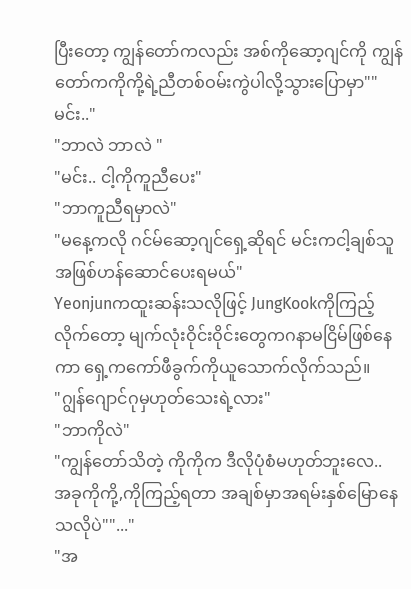ပြီးတော့ ကျွန်တော်ကလည်း အစ်ကိုဆော့ဂျင်ကို ကျွန်တော်ကကိုကို့ရဲ့ညီတစ်ဝမ်းကွဲပါလို့သွားပြောမှာ""မင်း.."
"ဘာလဲ ဘာလဲ "
"မင်း.. ငါ့ကိုကူညီပေး"
"ဘာကူညီရမှာလဲ"
"မနေ့ကလို ဂင်မ်ဆော့ဂျင်ရှေ့ဆိုရင် မင်းကငါ့ချစ်သူအဖြစ်ဟန်ဆောင်ပေးရမယ်"
Yeonjunကထူးဆန်းသလိုဖြင့် JungKookကိုကြည့်လိုက်တော့ မျက်လုံးဝိုင်းဝိုင်းတွေကဂနာမငြိမ်ဖြစ်နေကာ ရှေ့ကကော်ဖီခွက်ကိုယူသောက်လိုက်သည်။
"ဂျွန်ဂျောင်ဂုမှဟုတ်သေးရဲ့လား"
"ဘာကိုလဲ"
"ကျွန်တော်သိတဲ့ ကိုကိုက ဒီလိုပုံစံမဟုတ်ဘူးလေ..
အခုကိုကို့,ကိုကြည့်ရတာ အချစ်မှာအရမ်းနှစ်မြောနေသလိုပဲ""..."
"အ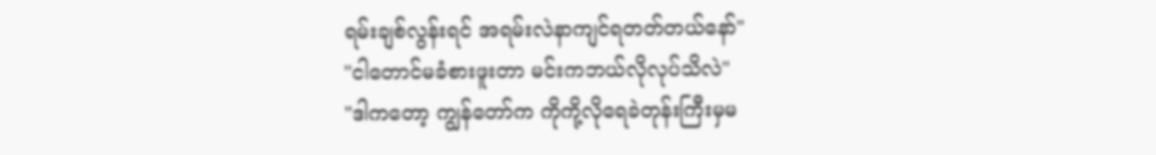ရမ်းချစ်လွန်းရင် အရမ်းလဲနာကျင်ရတတ်တယ်နော်"
"ငါတောင်မခံစားဖူးတာ မင်းကဘယ်လိုလုပ်သိလဲ"
"ဒါကတော့ ကျွန်တော်က ကိုကို့လိုရေခဲတုန်းကြီးမှမ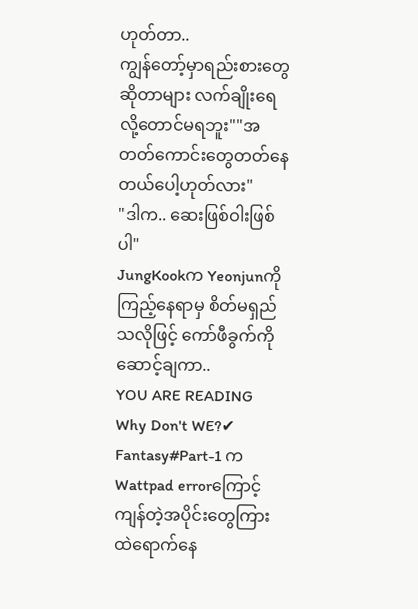ဟုတ်တာ..
ကျွန်တော့်မှာရည်းစားတွေဆိုတာများ လက်ချိုးရေလို့တောင်မရဘူး""အတတ်ကောင်းတွေတတ်နေတယ်ပေါ့ဟုတ်လား"
"ဒါက.. ဆေးဖြစ်ဝါးဖြစ်ပါ"
JungKookက Yeonjunကိုကြည့်နေရာမှ စိတ်မရှည်သလိုဖြင့် ကော်ဖီခွက်ကိုဆောင့်ချကာ..
YOU ARE READING
Why Don't WE?✔
Fantasy#Part-1 က Wattpad errorကြောင့် ကျန်တဲ့အပိုင်းတွေကြားထဲရောက်နေ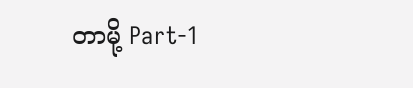တာမို့ Part-1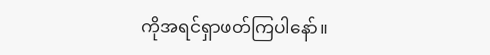ကိုအရင်ရှာဖတ်ကြပါနော်။